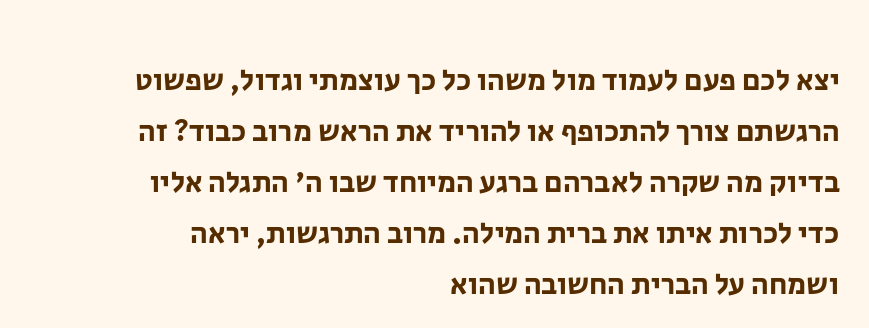יצא לכם פעם לעמוד מול משהו כל כך עוצמתי וגדול, שפשוט הרגשתם צורך להתכופף או להוריד את הראש מרוב כבוד? זה בדיוק מה שקרה לאברהם ברגע המיוחד שבו ה' התגלה אליו כדי לכרות איתו את ברית המילה. מרוב התרגשות, יראה ושמחה על הברית החשובה שהוא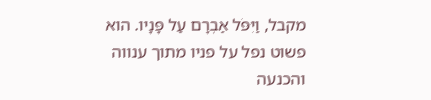מקבל, וַיִּפֹּל אַבְרָם עַל פָּנָיו. הוא פשוט נפל על פניו מתוך ענווה והכנעה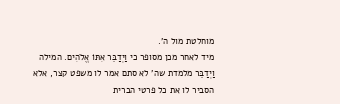מוחלטת מול ה'.
מיד לאחר מכן מסופר כי וַיְדַבֵּר אִתּוֹ אֱלֹהִים. המילה וַיְדַבֵּר מלמדת שה' לא סתם אמר לו משפט קצר, אלא הסביר לו את כל פרטי הברית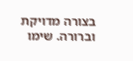בצורה מדויקת וברורה. שימו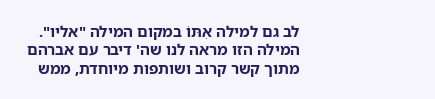לב גם למילה אִתּוֹ במקום המילה "אליו". המילה הזו מראה לנו שה' דיבר עם אברהם מתוך קשר קרוב ושותפות מיוחדת, ממש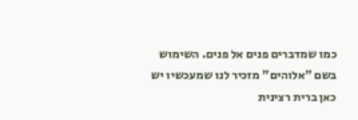כמו שמדברים פנים אל פנים. השימוש בשם "אלוהים" מזכיר לנו שמעכשיו יש כאן ברית רצינית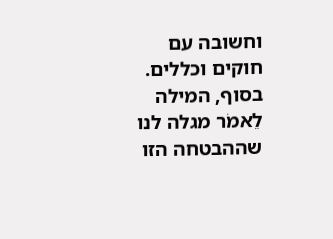וחשובה עם חוקים וכללים. בסוף, המילה לֵאמֹר מגלה לנו שההבטחה הזו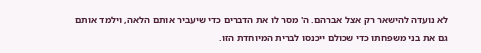לא נועדה להישאר רק אצל אברהם. ה' מסר לו את הדברים כדי שיעביר אותם הלאה, וילמד אותם גם את בני משפחתו כדי שכולם ייכנסו לברית המיוחדת הזו.